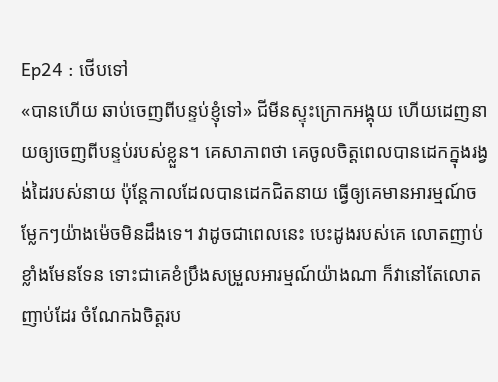Ep24 : ថើបទៅ
«បានហើយ ឆាប់ចេញពីបន្ទប់ខ្ញុំទៅ» ជីមីនស្ទុះក្រោកអង្គុយ ហើយដេញនាយឲ្យចេញពីបន្ទប់របស់ខ្លួន។ គេសាភាពថា គេចូលចិត្តពេលបានដេកក្នុងរង្វង់ដៃរបស់នាយ ប៉ុន្តែកាលដែលបានដេកជិតនាយ ធ្វើឲ្យគេមានអារម្មណ៍ចម្លែកៗយ៉ាងម៉េចមិនដឹងទេ។ វាដូចជាពេលនេះ បេះដូងរបស់គេ លោតញាប់ខ្លាំងមែនទែន ទោះជាគេខំប្រឹងសម្រួលអារម្មណ៍យ៉ាងណា ក៏វានៅតែលោតញាប់ដែរ ចំណែកឯចិត្តរប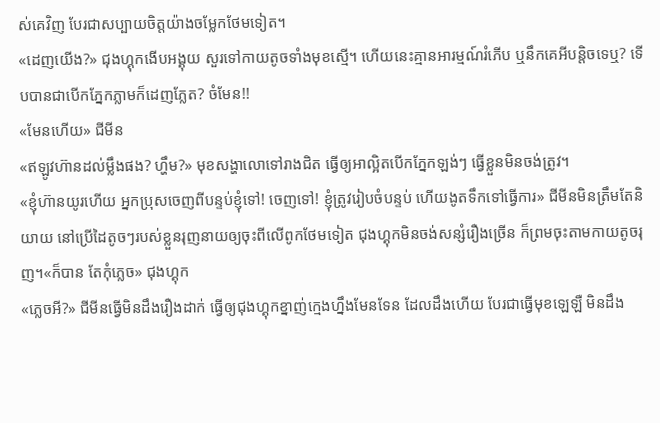ស់គេវិញ បែរជាសប្បាយចិត្តយ៉ាងចម្លែកថែមទៀត។
«ដេញយើង?» ជុងហ្គុកងើបអង្គុយ សួរទៅកាយតូចទាំងមុខស្មើ។ ហើយនេះគ្មានអារម្មណ៍រំភើប ឬនឹកគេអីបន្តិចទេឬ? ទើបបានជាបើកភ្នែកភ្លាមក៏ដេញភ្លែត? ចំមែន!!
«មែនហើយ» ជីមីន
«ឥឡូវហ៊ានដល់ម្លឹងផង? ហ្ហឹម?» មុខសង្ហាលោទៅរាងជិត ធ្វើឲ្យអាល្អិតបើកភ្នែកឡង់ៗ ធ្វើខ្លួនមិនចង់ត្រូវ។
«ខ្ញុំហ៊ានយូរហើយ អ្នកប្រុសចេញពីបន្ទប់ខ្ញុំទៅ! ចេញទៅ! ខ្ញុំត្រូវរៀបចំបន្ទប់ ហើយងូតទឹកទៅធ្វើការ» ជីមីនមិនត្រឹមតែនិយាយ នៅប្រើដៃតូចៗរបស់ខ្លួនរុញនាយឲ្យចុះពីលើពូកថែមទៀត ជុងហ្គុកមិនចង់សន្សំរឿងច្រើន ក៏ព្រមចុះតាមកាយតូចរុញ។«ក៏បាន តែកុំភ្លេច» ជុងហ្គុក
«ភ្លេចអី?» ជីមីនធ្វើមិនដឹងរឿងដាក់ ធ្វើឲ្យជុងហ្គុកខ្នាញ់ក្មេងហ្នឹងមែនទែន ដែលដឹងហើយ បែរជាធ្វើមុខឡេឡឺ មិនដឹង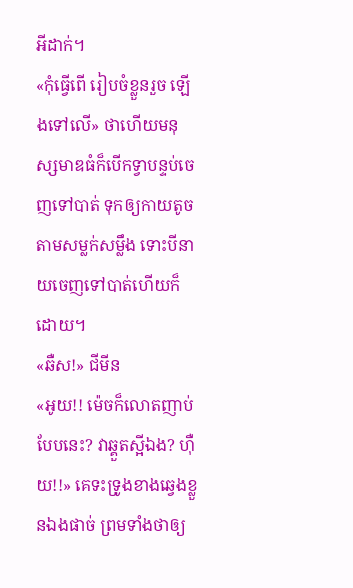អីដាក់។
«កុំធ្វើពើ រៀបចំខ្លួនរួច ឡើងទៅលើ» ថាហើយមនុស្សមាឌធំក៏បើកទ្វាបន្ទប់ចេញទៅបាត់ ទុកឲ្យកាយតូចតាមសម្លក់សម្លឹង ទោះបីនាយចេញទៅបាត់ហើយក៏ដោយ។
«ឆឺស!» ជីមីន
«អូយ!! ម៉េចក៏លោតញាប់បែបនេះ? វាឆ្គួតស្អីឯង? ហ៊ឺយ!!» គេទះទ្រូងខាងឆ្វេងខ្លួនឯងផាច់ ព្រមទាំងថាឲ្យ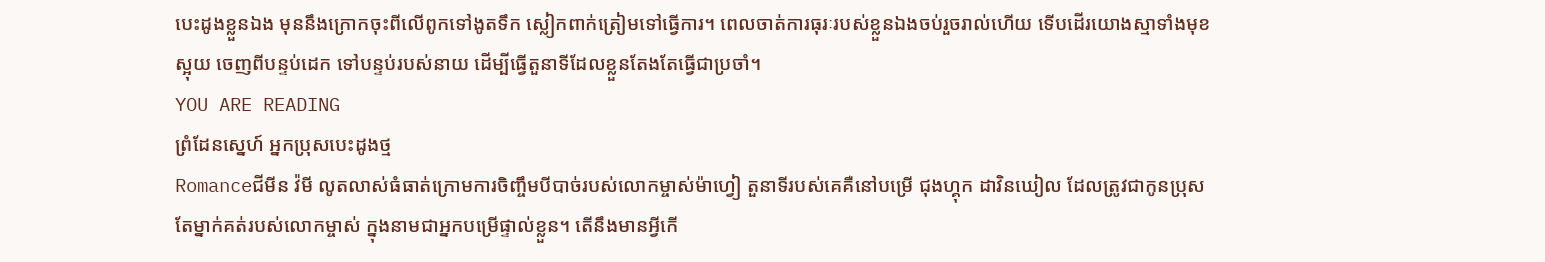បេះដូងខ្លួនឯង មុននឹងក្រោកចុះពីលើពូកទៅងូតទឹក ស្លៀកពាក់ត្រៀមទៅធ្វើការ។ ពេលចាត់ការធុរៈរបស់ខ្លួនឯងចប់រួចរាល់ហើយ ទើបដើរយោងស្មាទាំងមុខស្អុយ ចេញពីបន្ទប់ដេក ទៅបន្ទប់របស់នាយ ដើម្បីធ្វើតួនាទីដែលខ្លួនតែងតែធ្វើជាប្រចាំ។
YOU ARE READING
ព្រំដែនស្នេហ៍ អ្នកប្រុសបេះដូងថ្ម
Romanceជីមីន វ៉មី លូតលាស់ធំធាត់ក្រោមការចិញ្ចឹមបីបាច់របស់លោកម្ចាស់ម៉ាហ្វៀ តួនាទីរបស់គេគឺនៅបម្រើ ជុងហ្គុក ដាវិនឃៀល ដែលត្រូវជាកូនប្រុសតែម្នាក់គត់របស់លោកម្ចាស់ ក្នុងនាមជាអ្នកបម្រើផ្ទាល់ខ្លួន។ តើនឹងមានអ្វីកើ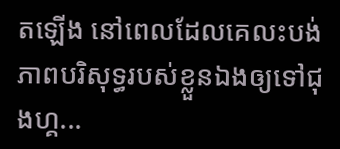តឡើង នៅពេលដែលគេលះបង់ភាពបរិសុទ្ធរបស់ខ្លួនឯងឲ្យទៅជុងហ្គ...